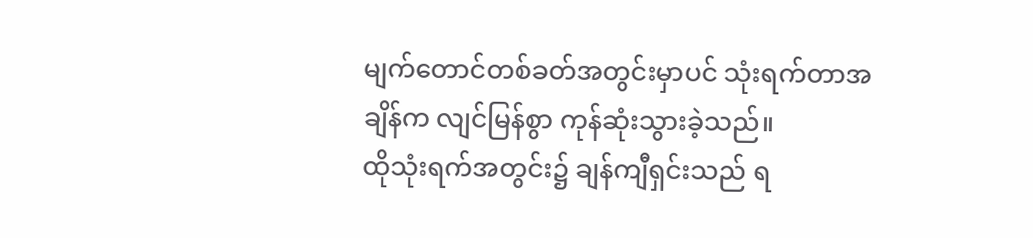မျက်တောင်တစ်ခတ်အတွင်းမှာပင် သုံးရက်တာအချိန်က လျင်မြန်စွာ ကုန်ဆုံးသွားခဲ့သည်။
ထိုသုံးရက်အတွင်း၌ ချန်ကျီရှင်းသည် ရ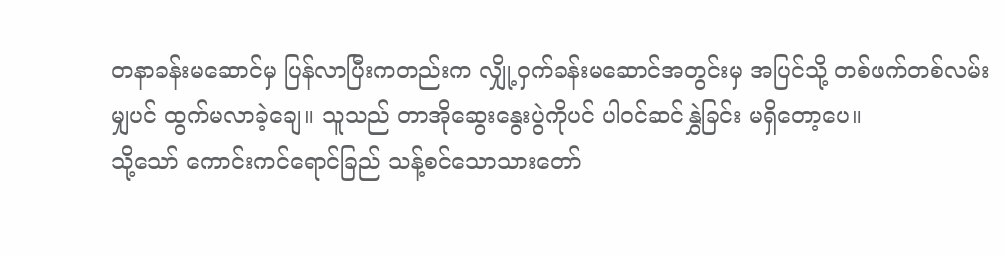တနာခန်းမဆောင်မှ ပြန်လာပြီးကတည်းက လျှို့ဝှက်ခန်းမဆောင်အတွင်းမှ အပြင်သို့ တစ်ဖက်တစ်လမ်းမျှပင် ထွက်မလာခဲ့ချေ။ သူသည် တာအိုဆွေးနွေးပွဲကိုပင် ပါဝင်ဆင်နွှဲခြင်း မရှိတော့ပေ။
သို့သော် ကောင်းကင်ရောင်ခြည် သန့်စင်သောသားတော်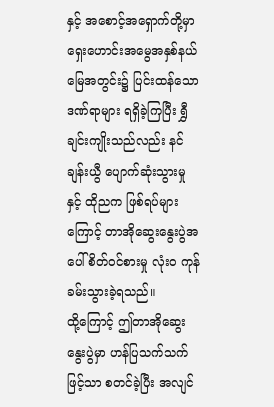နှင့် အစောင့်အရှောက်တို့မှာ ရှေးဟောင်းအမွေအနှစ်နယ်မြေအတွင်း၌ ပြင်းထန်သော ဒဏ်ရာများ ရရှိခဲ့ကြပြီး ရွှီချင်းကျိုးသည်လည်း နင်ချန်းယွီ ပျောက်ဆုံးသွားမှုနှင့် ထိုညက ဖြစ်ရပ်များကြောင့် တာအိုဆွေးနွေးပွဲအပေါ် စိတ်ဝင်စားမှု လုံးဝ ကုန်ခမ်းသွားခဲ့ရသည်။
ထို့ကြောင့် ဤတာအိုဆွေးနွေးပွဲမှာ ဟန်ပြသက်သက်ဖြင့်သာ စတင်ခဲ့ပြီး အလျင်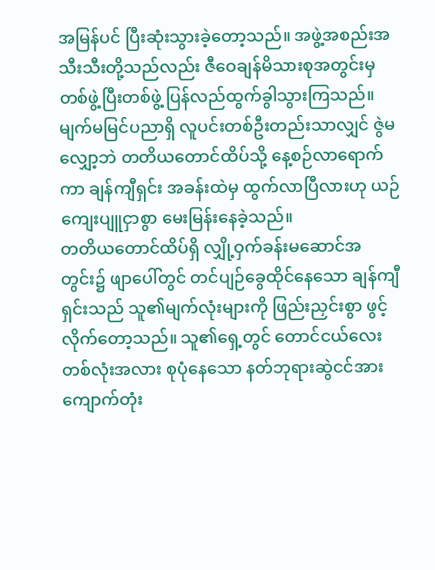အမြန်ပင် ပြီးဆုံးသွားခဲ့တော့သည်။ အဖွဲ့အစည်းအသီးသီးတို့သည်လည်း ဇီဝေချန်မိသားစုအတွင်းမှ တစ်ဖွဲ့ပြီးတစ်ဖွဲ့ ပြန်လည်ထွက်ခွါသွားကြသည်။
မျက်မမြင်ပညာရှိ လူပင်းတစ်ဦးတည်းသာလျှင် ဇွဲမလျှော့ဘဲ တတိယတောင်ထိပ်သို့ နေ့စဉ်လာရောက်ကာ ချန်ကျီရှင်း အခန်းထဲမှ ထွက်လာပြီလားဟု ယဉ်ကျေးပျူငှာစွာ မေးမြန်းနေခဲ့သည်။
တတိယတောင်ထိပ်ရှိ လျှို့ဝှက်ခန်းမဆောင်အတွင်း၌ ဖျာပေါ်တွင် တင်ပျဉ်ခွေထိုင်နေသော ချန်ကျီရှင်းသည် သူ၏မျက်လုံးများကို ဖြည်းညှင်းစွာ ဖွင့်လိုက်တော့သည်။ သူ၏ရှေ့တွင် တောင်ငယ်လေးတစ်လုံးအလား စုပုံနေသော နတ်ဘုရားဆွဲငင်အားကျောက်တုံး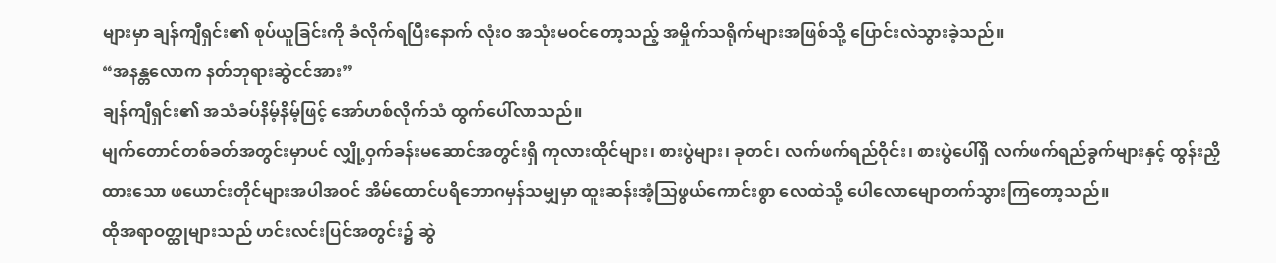များမှာ ချန်ကျီရှင်း၏ စုပ်ယူခြင်းကို ခံလိုက်ရပြီးနောက် လုံးဝ အသုံးမဝင်တော့သည့် အမှိုက်သရိုက်များအဖြစ်သို့ ပြောင်းလဲသွားခဲ့သည်။
“အနန္တလောက နတ်ဘုရားဆွဲငင်အား”
ချန်ကျီရှင်း၏ အသံခပ်နိမ့်နိမ့်ဖြင့် အော်ဟစ်လိုက်သံ ထွက်ပေါ်လာသည်။
မျက်တောင်တစ်ခတ်အတွင်းမှာပင် လျှို့ဝှက်ခန်းမဆောင်အတွင်းရှိ ကုလားထိုင်များ၊ စားပွဲများ၊ ခုတင်၊ လက်ဖက်ရည်ဝိုင်း၊ စားပွဲပေါ်ရှိ လက်ဖက်ရည်ခွက်များနှင့် ထွန်းညှိထားသော ဖယောင်းတိုင်များအပါအဝင် အိမ်ထောင်ပရိဘောဂမှန်သမျှမှာ ထူးဆန်းအံ့သြဖွယ်ကောင်းစွာ လေထဲသို့ ပေါလောမျောတက်သွားကြတော့သည်။
ထိုအရာဝတ္ထုများသည် ဟင်းလင်းပြင်အတွင်း၌ ဆွဲ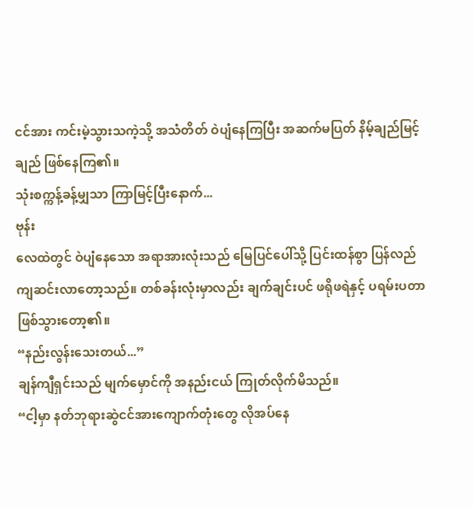ငင်အား ကင်းမဲ့သွားသကဲ့သို့ အသံတိတ် ဝဲပျံနေကြပြီး အဆက်မပြတ် နိမ့်ချည်မြင့်ချည် ဖြစ်နေကြ၏။
သုံးစက္ကန့်ခန့်မျှသာ ကြာမြင့်ပြီးနောက်...
ဗုန်း
လေထဲတွင် ဝဲပျံနေသော အရာအားလုံးသည် မြေပြင်ပေါ်သို့ ပြင်းထန်စွာ ပြန်လည်ကျဆင်းလာတော့သည်။ တစ်ခန်းလုံးမှာလည်း ချက်ချင်းပင် ဖရိုဖရဲနှင့် ပရမ်းပတာ ဖြစ်သွားတော့၏။
“နည်းလွန်းသေးတယ်...”
ချန်ကျီရှင်းသည် မျက်မှောင်ကို အနည်းငယ် ကြုတ်လိုက်မိသည်။
“ငါ့မှာ နတ်ဘုရားဆွဲငင်အားကျောက်တုံးတွေ လိုအပ်နေ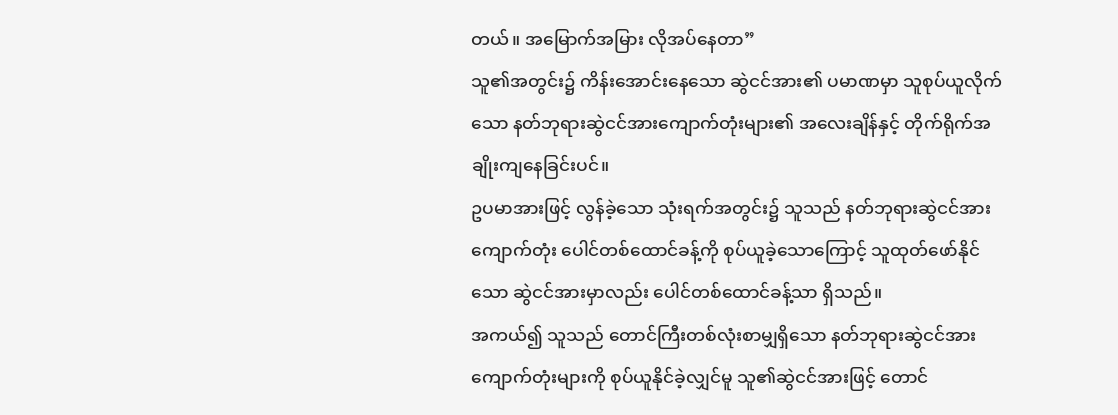တယ်။ အမြောက်အမြား လိုအပ်နေတာ”
သူ၏အတွင်း၌ ကိန်းအောင်းနေသော ဆွဲငင်အား၏ ပမာဏမှာ သူစုပ်ယူလိုက်သော နတ်ဘုရားဆွဲငင်အားကျောက်တုံးများ၏ အလေးချိန်နှင့် တိုက်ရိုက်အချိုးကျနေခြင်းပင်။
ဥပမာအားဖြင့် လွန်ခဲ့သော သုံးရက်အတွင်း၌ သူသည် နတ်ဘုရားဆွဲငင်အားကျောက်တုံး ပေါင်တစ်ထောင်ခန့်ကို စုပ်ယူခဲ့သောကြောင့် သူထုတ်ဖော်နိုင်သော ဆွဲငင်အားမှာလည်း ပေါင်တစ်ထောင်ခန့်သာ ရှိသည်။
အကယ်၍ သူသည် တောင်ကြီးတစ်လုံးစာမျှရှိသော နတ်ဘုရားဆွဲငင်အားကျောက်တုံးများကို စုပ်ယူနိုင်ခဲ့လျှင်မူ သူ၏ဆွဲငင်အားဖြင့် တောင်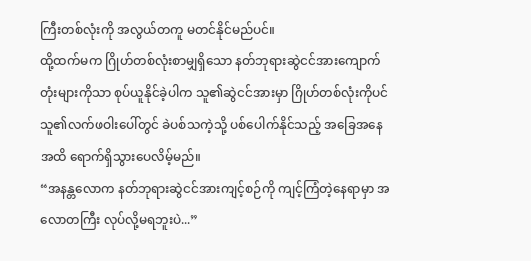ကြီးတစ်လုံးကို အလွယ်တကူ မတင်နိုင်မည်ပင်။
ထို့ထက်မက ဂြိုဟ်တစ်လုံးစာမျှရှိသော နတ်ဘုရားဆွဲငင်အားကျောက်တုံးများကိုသာ စုပ်ယူနိုင်ခဲ့ပါက သူ၏ဆွဲငင်အားမှာ ဂြိုဟ်တစ်လုံးကိုပင် သူ၏လက်ဖဝါးပေါ်တွင် ခဲပစ်သကဲ့သို့ ပစ်ပေါက်နိုင်သည့် အခြေအနေအထိ ရောက်ရှိသွားပေလိမ့်မည်။
“အနန္တလောက နတ်ဘုရားဆွဲငင်အားကျင့်စဉ်ကို ကျင့်ကြံတဲ့နေရာမှာ အလောတကြီး လုပ်လို့မရဘူးပဲ...”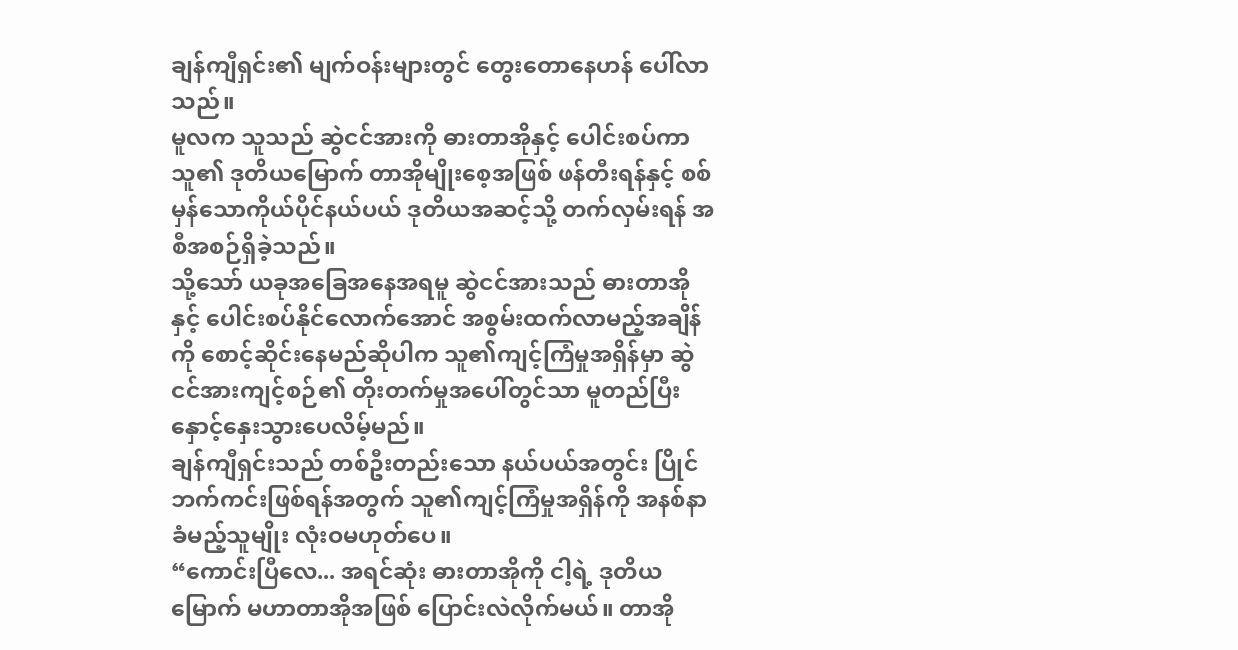ချန်ကျီရှင်း၏ မျက်ဝန်းများတွင် တွေးတောနေဟန် ပေါ်လာသည်။
မူလက သူသည် ဆွဲငင်အားကို ဓားတာအိုနှင့် ပေါင်းစပ်ကာ သူ၏ ဒုတိယမြောက် တာအိုမျိုးစေ့အဖြစ် ဖန်တီးရန်နှင့် စစ်မှန်သောကိုယ်ပိုင်နယ်ပယ် ဒုတိယအဆင့်သို့ တက်လှမ်းရန် အစီအစဉ်ရှိခဲ့သည်။
သို့သော် ယခုအခြေအနေအရမူ ဆွဲငင်အားသည် ဓားတာအိုနှင့် ပေါင်းစပ်နိုင်လောက်အောင် အစွမ်းထက်လာမည့်အချိန်ကို စောင့်ဆိုင်းနေမည်ဆိုပါက သူ၏ကျင့်ကြံမှုအရှိန်မှာ ဆွဲငင်အားကျင့်စဉ်၏ တိုးတက်မှုအပေါ်တွင်သာ မူတည်ပြီး နှောင့်နှေးသွားပေလိမ့်မည်။
ချန်ကျီရှင်းသည် တစ်ဦးတည်းသော နယ်ပယ်အတွင်း ပြိုင်ဘက်ကင်းဖြစ်ရန်အတွက် သူ၏ကျင့်ကြံမှုအရှိန်ကို အနစ်နာခံမည့်သူမျိုး လုံးဝမဟုတ်ပေ။
“ကောင်းပြီလေ... အရင်ဆုံး ဓားတာအိုကို ငါ့ရဲ့ ဒုတိယမြောက် မဟာတာအိုအဖြစ် ပြောင်းလဲလိုက်မယ်။ တာအို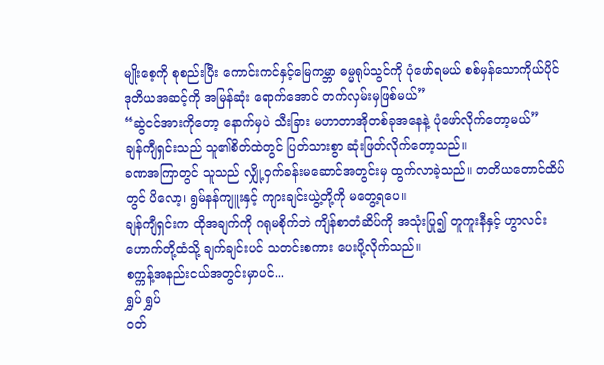မျိုးစေ့ကို စုစည်းပြီး ကောင်းကင်နှင့်မြေကမ္ဘာ ဓမ္မရုပ်သွင်ကို ပုံဖော်ရမယ် စစ်မှန်သောကိုယ်ပိုင် ဒုတိယအဆင့်ကို အမြန်ဆုံး ရောက်အောင် တက်လှမ်းမှဖြစ်မယ်”
“ဆွဲငင်အားကိုတော့ နောက်မှပဲ သီးခြား မဟာတာအိုတစ်ခုအနေနဲ့ ပုံဖော်လိုက်တော့မယ်”
ချန်ကျီရှင်းသည် သူ၏စိတ်ထဲတွင် ပြတ်သားစွာ ဆုံးဖြတ်လိုက်တော့သည်။
ခဏအကြာတွင် သူသည် လျှို့ဝှက်ခန်းမဆောင်အတွင်းမှ ထွက်လာခဲ့သည်။ တတိယတောင်ထိပ်တွင် ပိလော့၊ ရွမ်နန်ကျူးနှင့် ကျားချင်းယွဲ့တို့ကို မတွေ့ရပေ။
ချန်ကျီရှင်းက ထိုအချက်ကို ဂရုမစိုက်ဘဲ ကျိန်စာတံဆိပ်ကို အသုံးပြု၍ တူကူးနီနှင့် ဟွာလင်းဟောက်တို့ထံသို့ ချက်ချင်းပင် သတင်းစကား ပေးပို့လိုက်သည်။
စက္ကန့်အနည်းငယ်အတွင်းမှာပင်...
ရွှပ် ရွှပ်
ဝတ်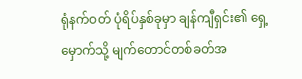ရုံနက်ဝတ် ပုံရိပ်နှစ်ခုမှာ ချန်ကျီရှင်း၏ ရှေ့မှောက်သို့ မျက်တောင်တစ်ခတ်အ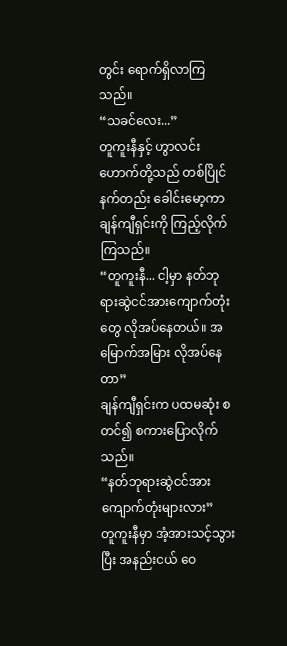တွင်း ရောက်ရှိလာကြသည်။
“သခင်လေး...”
တူကူးနီနှင့် ဟွာလင်းဟောက်တို့သည် တစ်ပြိုင်နက်တည်း ခေါင်းမော့ကာ ချန်ကျီရှင်းကို ကြည့်လိုက်ကြသည်။
“တူကူးနီ... ငါ့မှာ နတ်ဘုရားဆွဲငင်အားကျောက်တုံးတွေ လိုအပ်နေတယ်။ အမြောက်အမြား လိုအပ်နေတာ”
ချန်ကျီရှင်းက ပထမဆုံး စတင်၍ စကားပြောလိုက်သည်။
“နတ်ဘုရားဆွဲငင်အားကျောက်တုံးများလား”
တူကူးနီမှာ အံ့အားသင့်သွားပြီး အနည်းငယ် ဝေ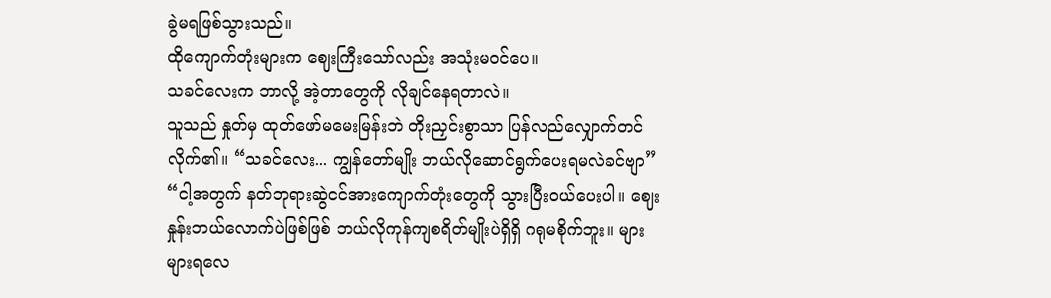ခွဲမရဖြစ်သွားသည်။
ထိုကျောက်တုံးများက ဈေးကြီးသော်လည်း အသုံးမဝင်ပေ။
သခင်လေးက ဘာလို့ အဲ့တာတွေကို လိုချင်နေရတာလဲ။
သူသည် နှုတ်မှ ထုတ်ဖော်မမေးမြန်းဘဲ တိုးညှင်းစွာသာ ပြန်လည်လျှောက်တင်လိုက်၏။ “သခင်လေး... ကျွန်တော်မျိုး ဘယ်လိုဆောင်ရွက်ပေးရမလဲခင်ဗျာ”
“ငါ့အတွက် နတ်ဘုရားဆွဲငင်အားကျောက်တုံးတွေကို သွားပြီးဝယ်ပေးပါ။ ဈေးနှုန်းဘယ်လောက်ပဲဖြစ်ဖြစ် ဘယ်လိုကုန်ကျစရိတ်မျိုးပဲရှိရှိ ဂရုမစိုက်ဘူး။ များများရလေ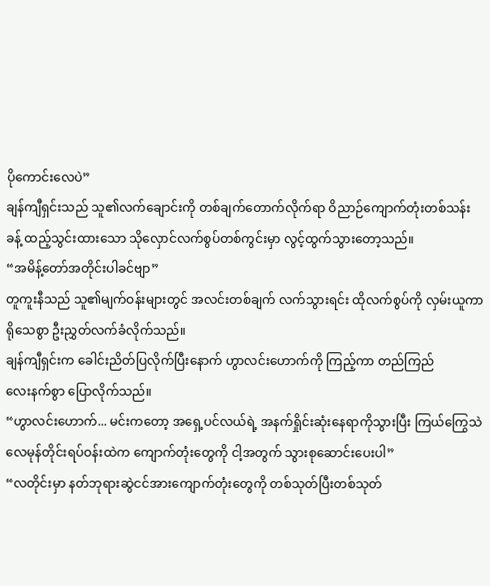ပိုကောင်းလေပဲ”
ချန်ကျီရှင်းသည် သူ၏လက်ချောင်းကို တစ်ချက်တောက်လိုက်ရာ ဝိညာဉ်ကျောက်တုံးတစ်သန်းခန့် ထည့်သွင်းထားသော သိုလှောင်လက်စွပ်တစ်ကွင်းမှာ လွင့်ထွက်သွားတော့သည်။
“အမိန့်တော်အတိုင်းပါခင်ဗျာ”
တူကူးနီသည် သူ၏မျက်ဝန်းများတွင် အလင်းတစ်ချက် လက်သွားရင်း ထိုလက်စွပ်ကို လှမ်းယူကာ ရိုသေစွာ ဦးညွှတ်လက်ခံလိုက်သည်။
ချန်ကျီရှင်းက ခေါင်းညိတ်ပြလိုက်ပြီးနောက် ဟွာလင်းဟောက်ကို ကြည့်ကာ တည်ကြည်
လေးနက်စွာ ပြောလိုက်သည်။
“ဟွာလင်းဟောက်... မင်းကတော့ အရှေ့ပင်လယ်ရဲ့ အနက်ရှိုင်းဆုံးနေရာကိုသွားပြီး ကြယ်ကြွေသဲလေမုန်တိုင်းရပ်ဝန်းထဲက ကျောက်တုံးတွေကို ငါ့အတွက် သွားစုဆောင်းပေးပါ”
“လတိုင်းမှာ နတ်ဘုရားဆွဲငင်အားကျောက်တုံးတွေကို တစ်သုတ်ပြီးတစ်သုတ်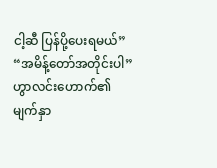ငါ့ဆီ ပြန်ပို့ပေးရမယ်”
“အမိန့်တော်အတိုင်းပါ”
ဟွာလင်းဟောက်၏ မျက်နှာ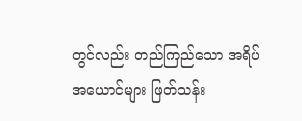တွင်လည်း တည်ကြည်သော အရိပ်အယောင်များ ဖြတ်သန်း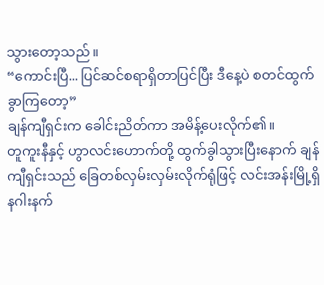သွားတော့သည်။
“ကောင်းပြီ... ပြင်ဆင်စရာရှိတာပြင်ပြီး ဒီနေ့ပဲ စတင်ထွက်ခွာကြတော့”
ချန်ကျီရှင်းက ခေါင်းညိတ်ကာ အမိန့်ပေးလိုက်၏။
တူကူးနီနှင့် ဟွာလင်းဟောက်တို့ ထွက်ခွါသွားပြီးနောက် ချန်ကျီရှင်းသည် ခြေတစ်လှမ်းလှမ်းလိုက်ရုံဖြင့် လင်းအန်းမြို့ရှိ နဂါးနက်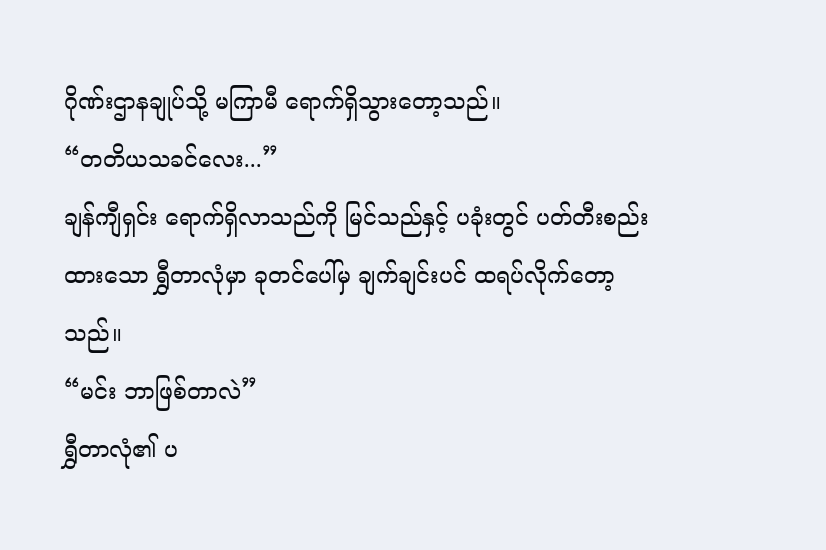ဂိုဏ်းဌာနချုပ်သို့ မကြာမီ ရောက်ရှိသွားတော့သည်။
“တတိယသခင်လေး...”
ချန်ကျီရှင်း ရောက်ရှိလာသည်ကို မြင်သည်နှင့် ပခုံးတွင် ပတ်တီးစည်းထားသော ရွှီတာလုံမှာ ခုတင်ပေါ်မှ ချက်ချင်းပင် ထရပ်လိုက်တော့သည်။
“မင်း ဘာဖြစ်တာလဲ”
ရွှီတာလုံ၏ ပ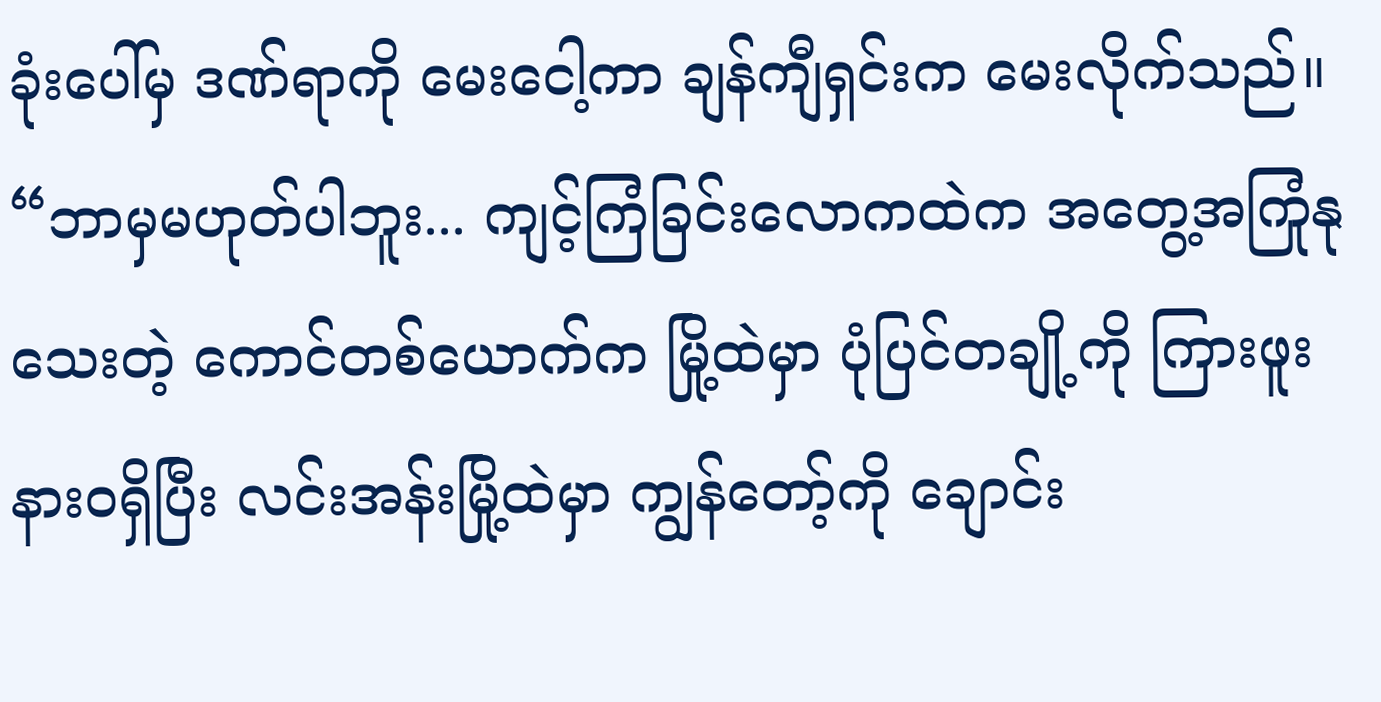ခုံးပေါ်မှ ဒဏ်ရာကို မေးငေါ့ကာ ချန်ကျီရှင်းက မေးလိုက်သည်။
“ဘာမှမဟုတ်ပါဘူး... ကျင့်ကြံခြင်းလောကထဲက အတွေ့အကြုံနုသေးတဲ့ ကောင်တစ်ယောက်က မြို့ထဲမှာ ပုံပြင်တချို့ကို ကြားဖူးနားဝရှိပြီး လင်းအန်းမြို့ထဲမှာ ကျွန်တော့်ကို ချောင်း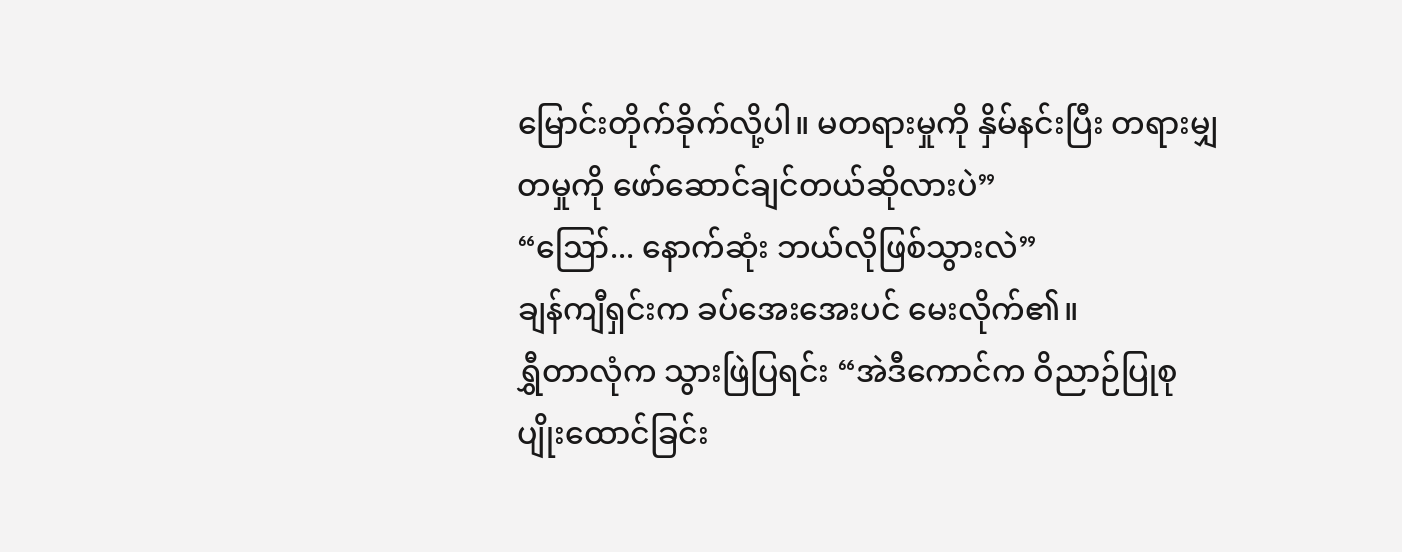မြောင်းတိုက်ခိုက်လို့ပါ။ မတရားမှုကို နှိမ်နင်းပြီး တရားမျှတမှုကို ဖော်ဆောင်ချင်တယ်ဆိုလားပဲ”
“ဪ... နောက်ဆုံး ဘယ်လိုဖြစ်သွားလဲ”
ချန်ကျီရှင်းက ခပ်အေးအေးပင် မေးလိုက်၏။
ရွှီတာလုံက သွားဖြဲပြရင်း “အဲဒီကောင်က ဝိညာဉ်ပြုစုပျိုးထောင်ခြင်း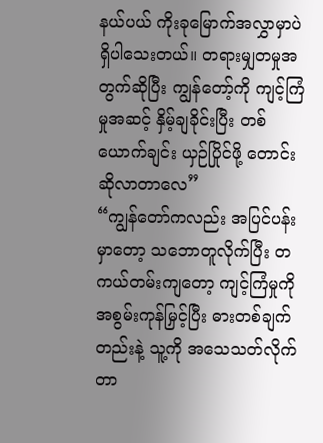နယ်ပယ် ကိုးခုမြောက်အလွှာမှာပဲ ရှိပါသေးတယ်။ တရားမျှတမှုအတွက်ဆိုပြီး ကျွန်တော့်ကို ကျင့်ကြံမှုအဆင့် နှိမ့်ချခိုင်းပြီး တစ်ယောက်ချင်း ယှဉ်ပြိုင်ဖို့ တောင်းဆိုလာတာလေ”
“ကျွန်တော်ကလည်း အပြင်ပန်းမှာတော့ သဘောတူလိုက်ပြီး တကယ်တမ်းကျတော့ ကျင့်ကြံမှုကို အစွမ်းကုန်မြှင့်ပြီး ဓားတစ်ချက်တည်းနဲ့ သူ့ကို အသေသတ်လိုက်တာ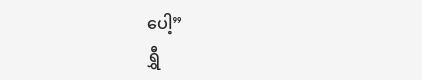ပေါ့”
ရွှီ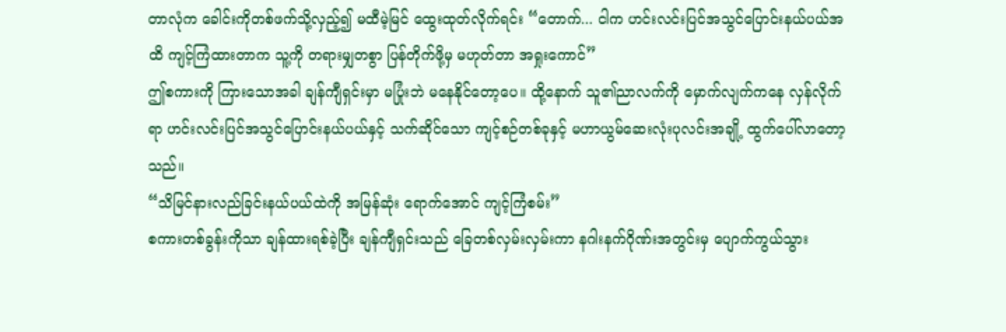တာလုံက ခေါင်းကိုတစ်ဖက်သို့လှည့်၍ မထီမဲ့မြင် ထွေးထုတ်လိုက်ရင်း “တောက်... ငါက ဟင်းလင်းပြင်အသွင်ပြောင်းနယ်ပယ်အထိ ကျင့်ကြံထားတာက သူ့ကို တရားမျှတစွာ ပြန်တိုက်ဖို့မှ မဟုတ်တာ အရှုးကောင်”
ဤစကားကို ကြားသောအခါ ချန်ကျီရှင်းမှာ မပြုံးဘဲ မနေနိုင်တော့ပေ။ ထို့နောက် သူ၏ညာလက်ကို မှောက်လျက်ကနေ လှန်လိုက်ရာ ဟင်းလင်းပြင်အသွင်ပြောင်းနယ်ပယ်နှင့် သက်ဆိုင်သော ကျင့်စဉ်တစ်ခုနှင့် မဟာယွမ်ဆေးလုံးပုလင်းအချို့ ထွက်ပေါ်လာတော့သည်။
“သိမြင်နားလည်ခြင်းနယ်ပယ်ထဲကို အမြန်ဆုံး ရောက်အောင် ကျင့်ကြံစမ်း”
စကားတစ်ခွန်းကိုသာ ချန်ထားရစ်ခဲ့ပြီး ချန်ကျီရှင်းသည် ခြေတစ်လှမ်းလှမ်းကာ နဂါးနက်ဂိုဏ်းအတွင်းမှ ပျောက်ကွယ်သွား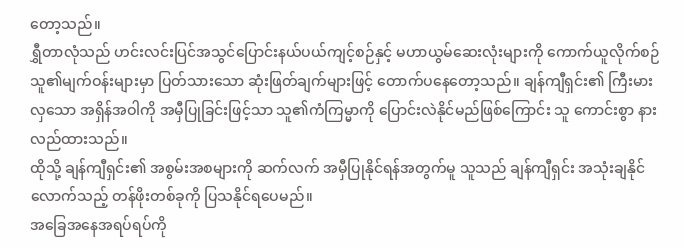တော့သည်။
ရွှီတာလုံသည် ဟင်းလင်းပြင်အသွင်ပြောင်းနယ်ပယ်ကျင့်စဉ်နှင့် မဟာယွမ်ဆေးလုံးများကို ကောက်ယူလိုက်စဉ် သူ၏မျက်ဝန်းများမှာ ပြတ်သားသော ဆုံးဖြတ်ချက်များဖြင့် တောက်ပနေတော့သည်။ ချန်ကျီရှင်း၏ ကြီးမားလှသော အရှိန်အဝါကို အမှီပြုခြင်းဖြင့်သာ သူ၏ကံကြမ္မာကို ပြောင်းလဲနိုင်မည်ဖြစ်ကြောင်း သူ ကောင်းစွာ နားလည်ထားသည်။
ထိုသို့ ချန်ကျီရှင်း၏ အစွမ်းအစများကို ဆက်လက် အမှီပြုနိုင်ရန်အတွက်မူ သူသည် ချန်ကျီရှင်း အသုံးချနိုင်လောက်သည့် တန်ဖိုးတစ်ခုကို ပြသနိုင်ရပေမည်။
အခြေအနေအရပ်ရပ်ကို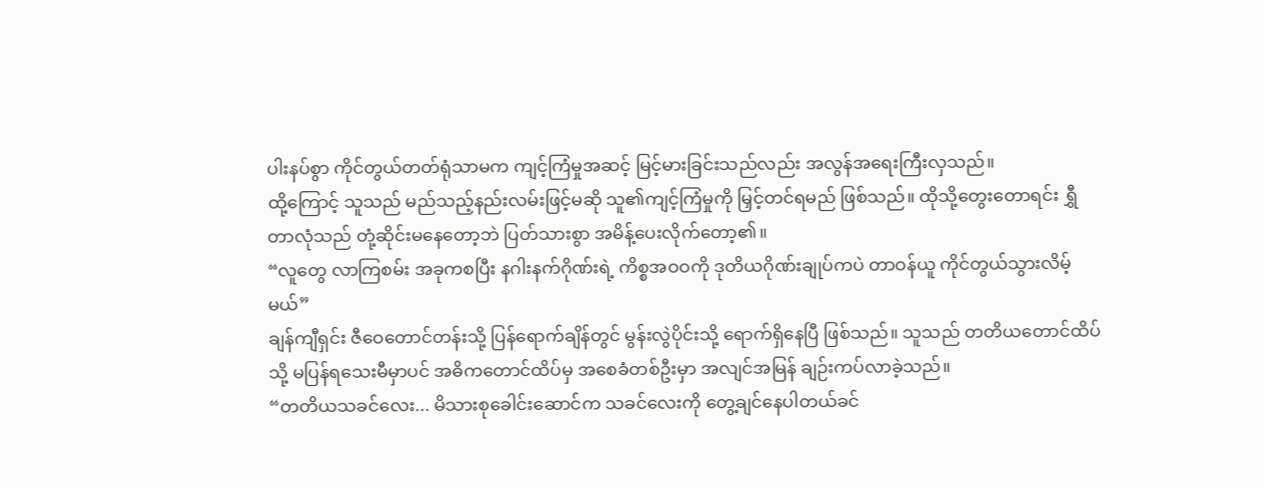ပါးနပ်စွာ ကိုင်တွယ်တတ်ရုံသာမက ကျင့်ကြံမှုအဆင့် မြင့်မားခြင်းသည်လည်း အလွန်အရေးကြီးလှသည်။
ထို့ကြောင့် သူသည် မည်သည့်နည်းလမ်းဖြင့်မဆို သူ၏ကျင့်ကြံမှုကို မြှင့်တင်ရမည် ဖြစ်သည်။ ထိုသို့တွေးတောရင်း ရွှီတာလုံသည် တုံ့ဆိုင်းမနေတော့ဘဲ ပြတ်သားစွာ အမိန့်ပေးလိုက်တော့၏။
“လူတွေ လာကြစမ်း အခုကစပြီး နဂါးနက်ဂိုဏ်းရဲ့ ကိစ္စအဝဝကို ဒုတိယဂိုဏ်းချုပ်ကပဲ တာဝန်ယူ ကိုင်တွယ်သွားလိမ့်မယ်”
ချန်ကျီရှင်း ဇီဝေတောင်တန်းသို့ ပြန်ရောက်ချိန်တွင် မွန်းလွဲပိုင်းသို့ ရောက်ရှိနေပြီ ဖြစ်သည်။ သူသည် တတိယတောင်ထိပ်သို့ မပြန်ရသေးမီမှာပင် အဓိကတောင်ထိပ်မှ အစေခံတစ်ဦးမှာ အလျင်အမြန် ချဉ်းကပ်လာခဲ့သည်။
“တတိယသခင်လေး... မိသားစုခေါင်းဆောင်က သခင်လေးကို တွေ့ချင်နေပါတယ်ခင်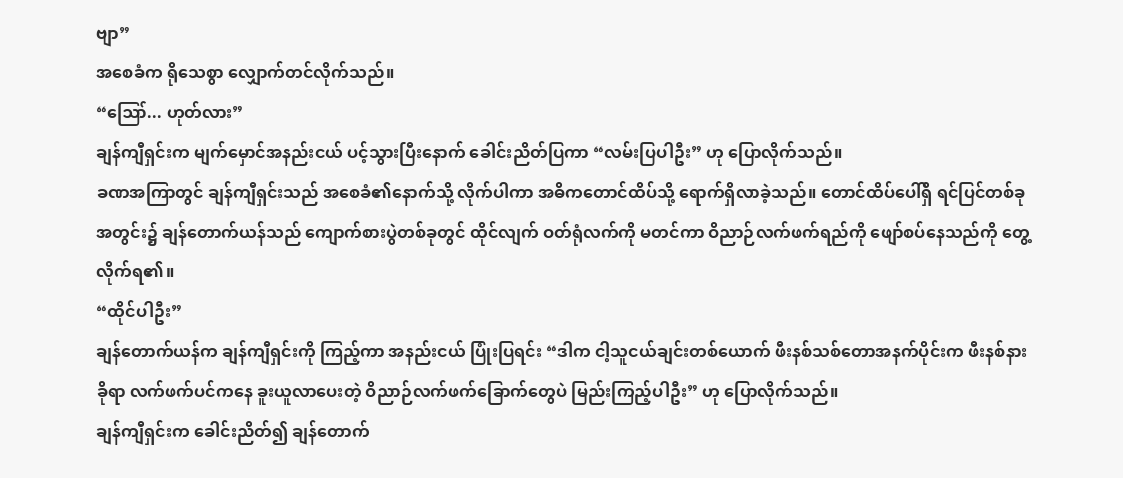ဗျာ”
အစေခံက ရိုသေစွာ လျှောက်တင်လိုက်သည်။
“ဪ... ဟုတ်လား”
ချန်ကျီရှင်းက မျက်မှောင်အနည်းငယ် ပင့်သွားပြီးနောက် ခေါင်းညိတ်ပြကာ “လမ်းပြပါဦး” ဟု ပြောလိုက်သည်။
ခဏအကြာတွင် ချန်ကျီရှင်းသည် အစေခံ၏နောက်သို့ လိုက်ပါကာ အဓိကတောင်ထိပ်သို့ ရောက်ရှိလာခဲ့သည်။ တောင်ထိပ်ပေါ်ရှိ ရင်ပြင်တစ်ခုအတွင်း၌ ချန်တောက်ယန်သည် ကျောက်စားပွဲတစ်ခုတွင် ထိုင်လျက် ဝတ်ရုံလက်ကို မတင်ကာ ဝိညာဉ်လက်ဖက်ရည်ကို ဖျော်စပ်နေသည်ကို တွေ့လိုက်ရ၏။
“ထိုင်ပါဦး”
ချန်တောက်ယန်က ချန်ကျီရှင်းကို ကြည့်ကာ အနည်းငယ် ပြုံးပြရင်း “ဒါက ငါ့သူငယ်ချင်းတစ်ယောက် ဖီးနစ်သစ်တောအနက်ပိုင်းက ဖီးနစ်နားခိုရာ လက်ဖက်ပင်ကနေ ခူးယူလာပေးတဲ့ ဝိညာဉ်လက်ဖက်ခြောက်တွေပဲ မြည်းကြည့်ပါဦး” ဟု ပြောလိုက်သည်။
ချန်ကျီရှင်းက ခေါင်းညိတ်၍ ချန်တောက်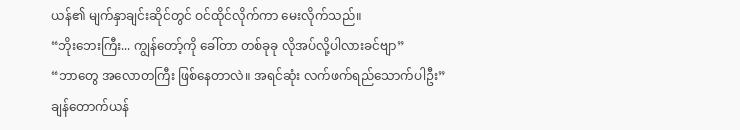ယန်၏ မျက်နှာချင်းဆိုင်တွင် ဝင်ထိုင်လိုက်ကာ မေးလိုက်သည်။
“ဘိုးဘေးကြီး... ကျွန်တော့်ကို ခေါ်တာ တစ်ခုခု လိုအပ်လို့ပါလားခင်ဗျာ”
“ဘာတွေ အလောတကြီး ဖြစ်နေတာလဲ။ အရင်ဆုံး လက်ဖက်ရည်သောက်ပါဦး”
ချန်တောက်ယန်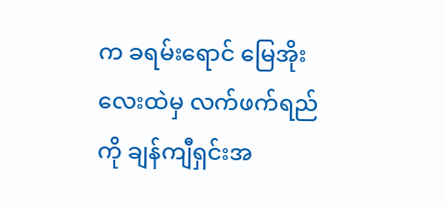က ခရမ်းရောင် မြေအိုးလေးထဲမှ လက်ဖက်ရည်ကို ချန်ကျီရှင်းအ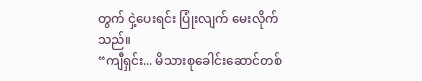တွက် ငှဲ့ပေးရင်း ပြုံးလျက် မေးလိုက်သည်။
“ကျီရှင်း... မိသားစုခေါင်းဆောင်တစ်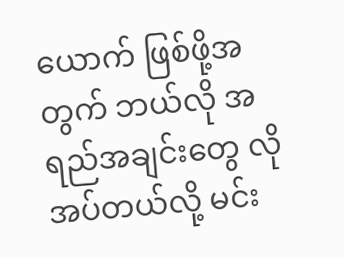ယောက် ဖြစ်ဖို့အတွက် ဘယ်လို အရည်အချင်းတွေ လိုအပ်တယ်လို့ မင်း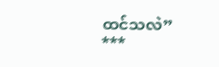ထင်သလဲ”
***